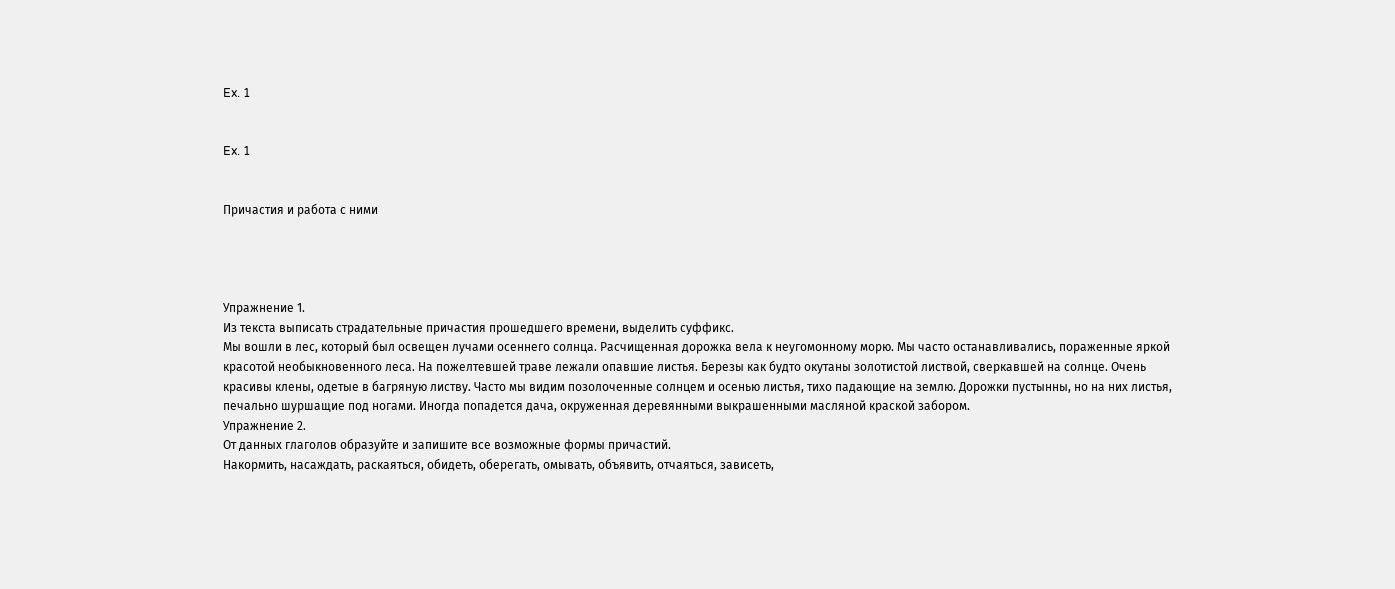Ex. 1


Ex. 1


Причастия и работа с ними




Упражнение 1.
Из текста выписать страдательные причастия прошедшего времени, выделить суффикс.
Мы вошли в лес, который был освещен лучами осеннего солнца. Расчищенная дорожка вела к неугомонному морю. Мы часто останавливались, пораженные яркой красотой необыкновенного леса. На пожелтевшей траве лежали опавшие листья. Березы как будто окутаны золотистой листвой, сверкавшей на солнце. Очень красивы клены, одетые в багряную листву. Часто мы видим позолоченные солнцем и осенью листья, тихо падающие на землю. Дорожки пустынны, но на них листья, печально шуршащие под ногами. Иногда попадется дача, окруженная деревянными выкрашенными масляной краской забором.
Упражнение 2.
От данных глаголов образуйте и запишите все возможные формы причастий.
Накормить, насаждать, раскаяться, обидеть, оберегать, омывать, объявить, отчаяться, зависеть,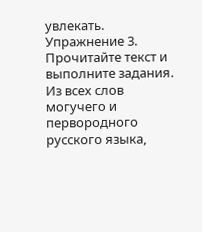увлекать.
Упражнение 3.
Прочитайте текст и выполните задания.
Из всех слов могучего и первородного русского языка,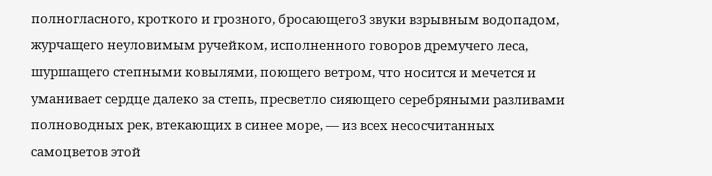полногласного, кроткого и грозного, бросающего3 звуки взрывным водопадом, журчащего неуловимым ручейком, исполненного говоров дремучего леса, шуршащего степными ковылями, поющего ветром, что носится и мечется и уманивает сердце далеко за степь, пресветло сияющего серебряными разливами полноводных рек, втекающих в синее море, — из всех несосчитанных самоцветов этой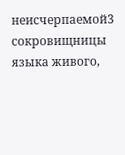неисчерпаемой3 сокровищницы языка живого,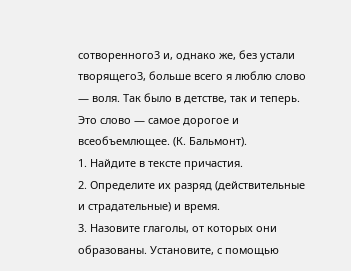сотворенного3 и, однако же, без устали творящего3, больше всего я люблю слово — воля. Так было в детстве, так и теперь. Это слово — самое дорогое и всеобъемлющее. (К. Бальмонт).
1. Найдите в тексте причастия.
2. Определите их разряд (действительные и страдательные) и время.
3. Назовите глаголы, от которых они образованы. Установите, с помощью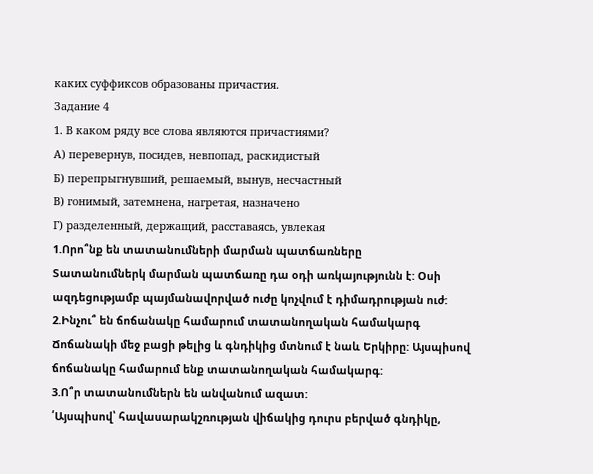каких суффиксов образованы причастия.
Задание 4
1. В каком ряду все слова являются причастиями?
А) перевернув, посидев, невпопад, раскидистый
Б) перепрыгнувший, решаемый, вынув, несчастный
В) гонимый, затемнена, нагретая, назначено
Г) разделенный, держащий, расставаясь, увлекая
1.Որո՞նք են տատանումների մարման պատճառները
Տատանումներկ մարման պատճառը դա օդի առկայությունն է: Օսի ազդեցությամբ պայմանավորված ուժը կոչվում է դիմադրության ուժ:
2.Ինչու՞ են ճոճանակը համարում տատանողական համակարգ
Ճոճանակի մեջ բացի թելից և գնդիկից մտնում է նաև Երկիրը: Այսպիսով ճոճանակը համարում ենք տատանողական համակարգ:
3.Ո՞ր տատանումներն են անվանում ազատ:
՛Այսպիսով՝ հավասարակշռության վիճակից դուրս բերված գնդիկը,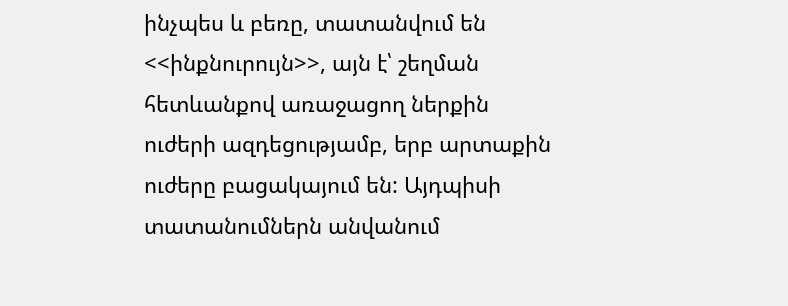ինչպես և բեռը, տատանվում են <<ինքնուրույն>>, այն է՝ շեղման հետևանքով առաջացող ներքին ուժերի ազդեցությամբ, երբ արտաքին ուժերը բացակայում են: Այդպիսի տատանումներն անվանում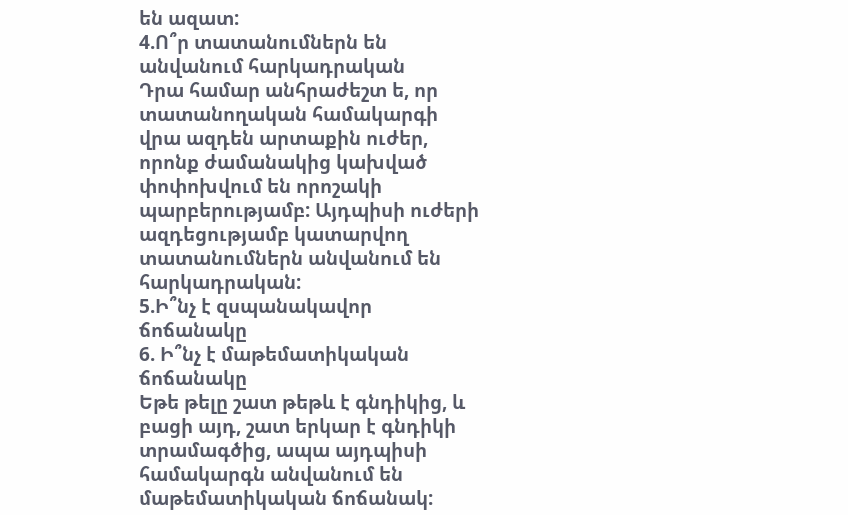են ազատ:
4.Ո՞ր տատանումներն են անվանում հարկադրական
Դրա համար անհրաժեշտ ե, որ տատանողական համակարգի վրա ազդեն արտաքին ուժեր, որոնք ժամանակից կախված փոփոխվում են որոշակի պարբերությամբ: Այդպիսի ուժերի ազդեցությամբ կատարվող տատանումներն անվանում են հարկադրական:
5.Ի՞նչ է զսպանակավոր ճոճանակը
6. Ի՞նչ է մաթեմատիկական ճոճանակը
Եթե թելը շատ թեթև է գնդիկից, և բացի այդ, շատ երկար է գնդիկի տրամագծից, ապա այդպիսի համակարգն անվանում են մաթեմատիկական ճոճանակ: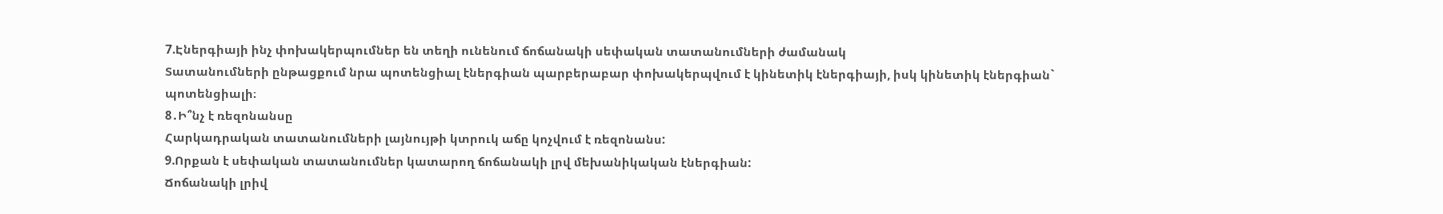7.Էներգիայի ինչ փոխակերպումներ են տեղի ունենում ճոճանակի սեփական տատանումների ժամանակ
Տատանումների ընթացքում նրա պոտենցիալ էներգիան պարբերաբար փոխակերպվում է կինետիկ էներգիայի, իսկ կինետիկ էներգիան` պոտենցիալի։
8․Ի՞նչ է ռեզոնանսը
Հարկադրական տատանումների լայնույթի կտրուկ աճը կոչվում է ռեզոնանս:
9.Որքան է սեփական տատանումներ կատարող ճոճանակի լրվ մեխանիկական էներգիան:
Ճոճանակի լրիվ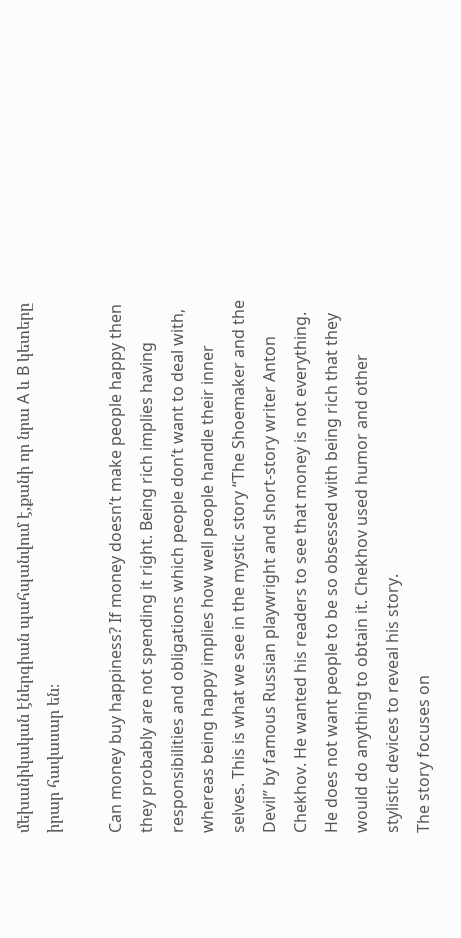մեխանիկական էներգիան պահպանվում է,քանի որ նրա A և B կետերը իրար հավասար են։

Can money buy happiness? If money doesn’t make people happy then they probably are not spending it right. Being rich implies having responsibilities and obligations which people don’t want to deal with, whereas being happy implies how well people handle their inner selves. This is what we see in the mystic story “The Shoemaker and the Devil” by famous Russian playwright and short-story writer Anton Chekhov. He wanted his readers to see that money is not everything. He does not want people to be so obsessed with being rich that they would do anything to obtain it. Chekhov used humor and other stylistic devices to reveal his story.
The story focuses on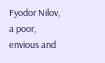Fyodor Nilov, a poor, envious and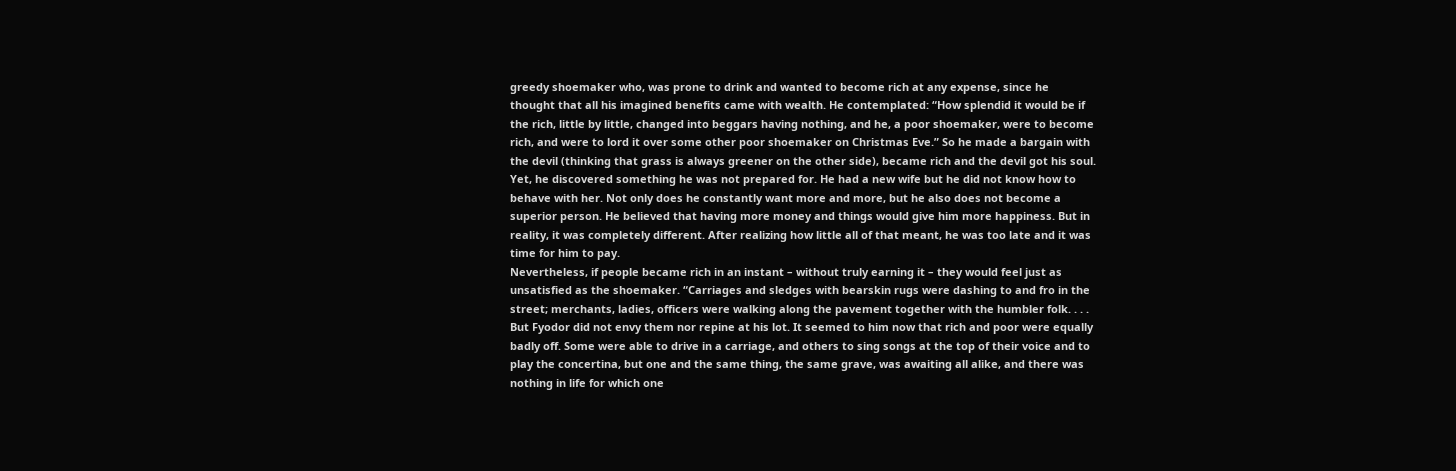greedy shoemaker who, was prone to drink and wanted to become rich at any expense, since he thought that all his imagined benefits came with wealth. He contemplated: “How splendid it would be if the rich, little by little, changed into beggars having nothing, and he, a poor shoemaker, were to become rich, and were to lord it over some other poor shoemaker on Christmas Eve.” So he made a bargain with the devil (thinking that grass is always greener on the other side), became rich and the devil got his soul. Yet, he discovered something he was not prepared for. He had a new wife but he did not know how to behave with her. Not only does he constantly want more and more, but he also does not become a superior person. He believed that having more money and things would give him more happiness. But in reality, it was completely different. After realizing how little all of that meant, he was too late and it was time for him to pay.
Nevertheless, if people became rich in an instant – without truly earning it – they would feel just as unsatisfied as the shoemaker. “Carriages and sledges with bearskin rugs were dashing to and fro in the street; merchants, ladies, officers were walking along the pavement together with the humbler folk. . . . But Fyodor did not envy them nor repine at his lot. It seemed to him now that rich and poor were equally badly off. Some were able to drive in a carriage, and others to sing songs at the top of their voice and to play the concertina, but one and the same thing, the same grave, was awaiting all alike, and there was nothing in life for which one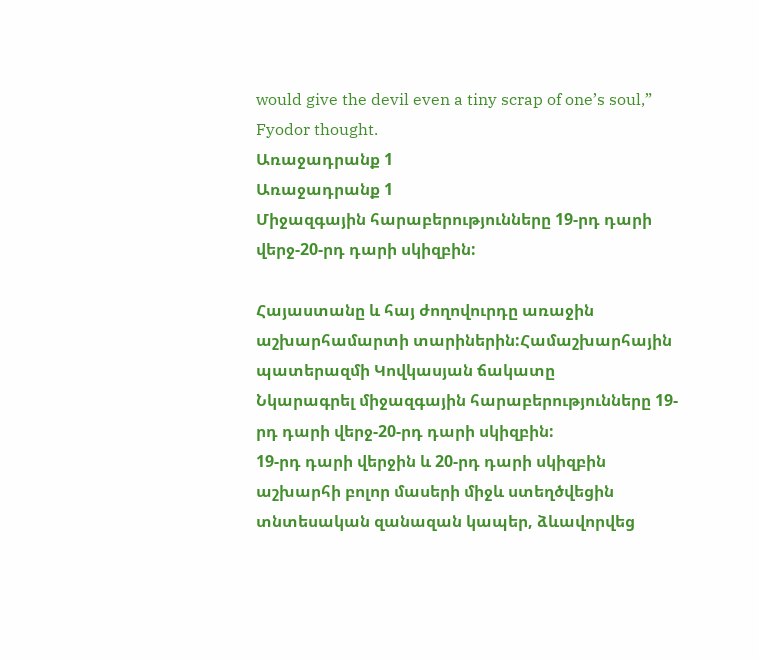would give the devil even a tiny scrap of one’s soul,” Fyodor thought.
Առաջադրանք 1
Առաջադրանք 1
Միջազգային հարաբերությունները 19-րդ դարի վերջ-20-րդ դարի սկիզբին:

Հայաստանը և հայ ժողովուրդը առաջին աշխարհամարտի տարիներին:Համաշխարհային պատերազմի Կովկասյան ճակատը
Նկարագրել միջազգային հարաբերությունները 19-րդ դարի վերջ-20-րդ դարի սկիզբին:
19-րդ դարի վերջին և 20-րդ դարի սկիզբին աշխարհի բոլոր մասերի միջև ստեղծվեցին տնտեսական զանազան կապեր, ձևավորվեց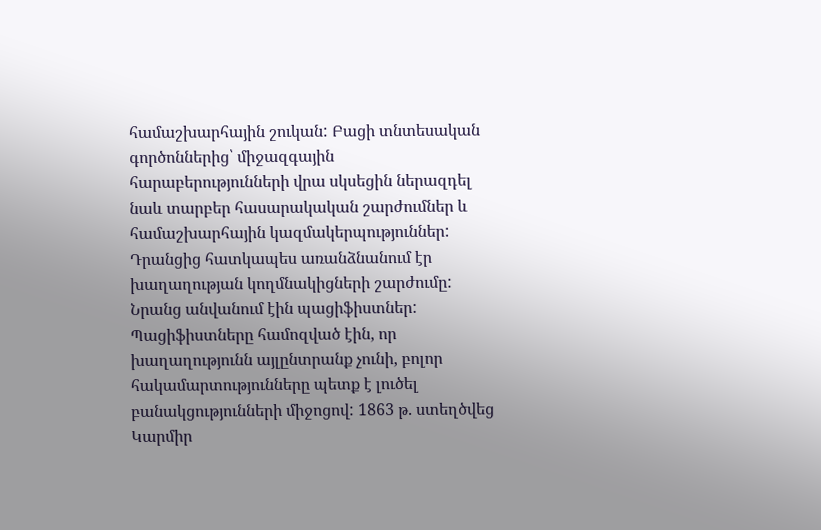համաշխարհային շուկան: Բացի տնտեսական գործոններից՝ միջազգային հարաբերությունների վրա սկսեցին ներազդել նաև տարբեր հասարակական շարժումներ և համաշխարհային կազմակերպություններ: Դրանցից հատկապես առանձնանում էր խաղաղության կողմնակիցների շարժումը: Նրանց անվանում էին պացիֆիստներ: Պացիֆիստները համոզված էին, որ խաղաղությունն այլընտրանք չունի, բոլոր հակամարտությունները պետք է լուծել բանակցությունների միջոցով: 1863 թ. ստեղծվեց Կարմիր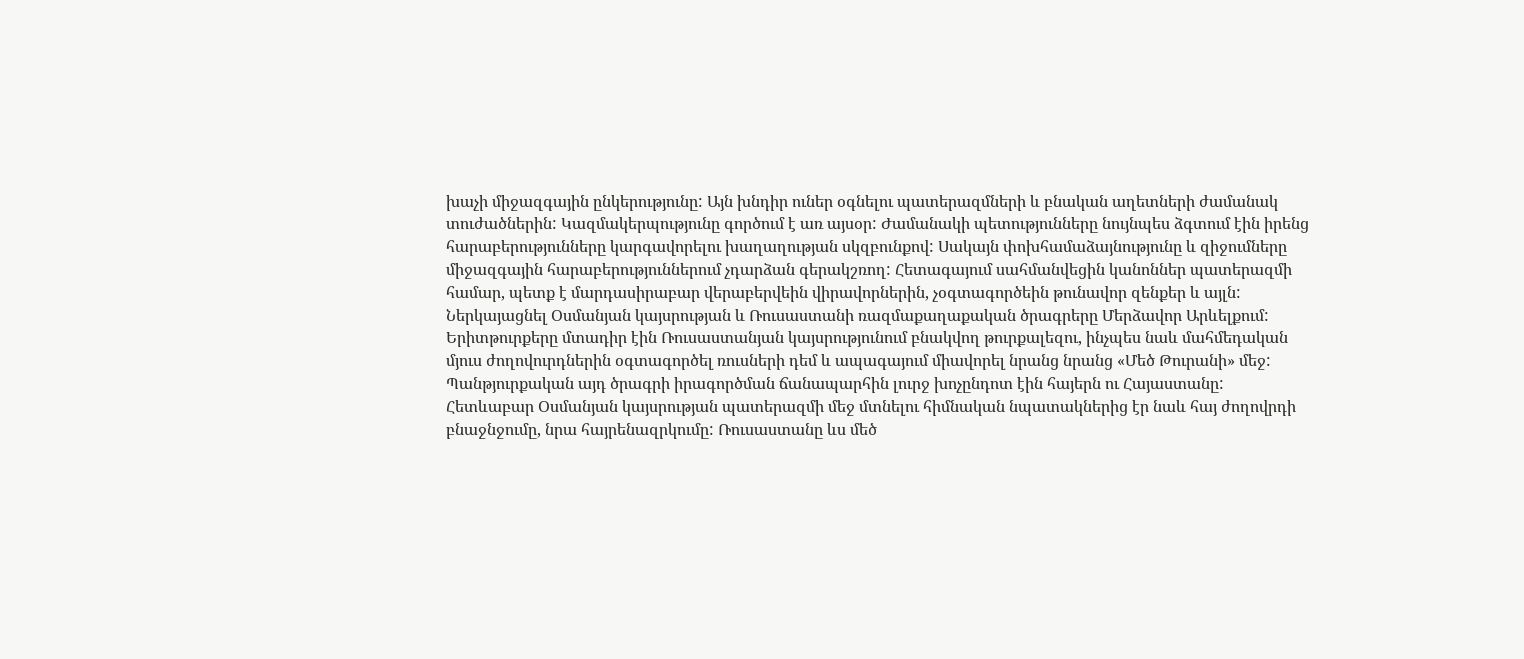խաչի միջազգային ընկերությունը: Այն խնդիր ուներ օգնելու պատերազմների և բնական աղետների ժամանակ տուժածներին: Կազմակերպությունը գործում է առ այսօր: Ժամանակի պետությունները նույնպես ձգտում էին իրենց հարաբերությունները կարգավորելու խաղաղության սկզբունքով: Սակայն փոխհամաձայնությունը և զիջումները միջազգային հարաբերություններում չդարձան գերակշռող: Հետագայում սահմանվեցին կանոններ պատերազմի համար, պետք է մարդասիրաբար վերաբերվեին վիրավորներին, չօգտագործեին թունավոր զենքեր և այլն:
Ներկայացնել Օսմանյան կայսրության և Ռուսաստանի ռազմաքաղաքական ծրագրերը Մերձավոր Արևելքում:
Երիտթուրքերը մտադիր էին Ռուսաստանյան կայսրությունում բնակվող թուրքալեզու, ինչպես նաև մահմեդական մյուս ժողովուրդներին օգտագործել ռուսների դեմ և ապագայում միավորել նրանց նրանց «Մեծ Թուրանի» մեջ: Պանթյուրքական այդ ծրագրի իրագործման ճանապարհին լուրջ խոչընդոտ էին հայերն ու Հայաստանը: Հետևաբար Օսմանյան կայսրության պատերազմի մեջ մտնելու հիմնական նպատակներից էր նաև հայ ժողովրդի բնաջնջումը, նրա հայրենազրկումը: Ռուսաստանը ևս մեծ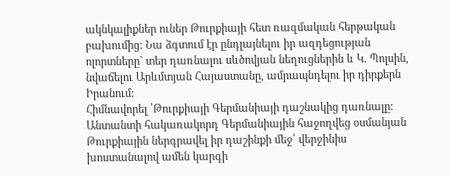ակնկալիքներ ուներ Թուրքիայի հետ ռազմական հերթական բախումից: Նա ձգտում էր ընդլայնելու իր ազդեցության ոլորտները` տեր դառնալու սևծովյան նեղուցներին և Կ. Պոլսին, նվաճելու Արևմտյան Հայաստանը, ամրապնդելու իր դիրքերն Իրանում:
Հիմնավորել ՝Թուրքիայի Գերմանիայի դաշնակից դառնալը:
Անտանտի հակառակորդ Գերմանիային հաջողվեց օսմանյան Թուրքիային ներգրավել իր դաշինքի մեջ՝ վերջինիս խոստանալով ամեն կարգի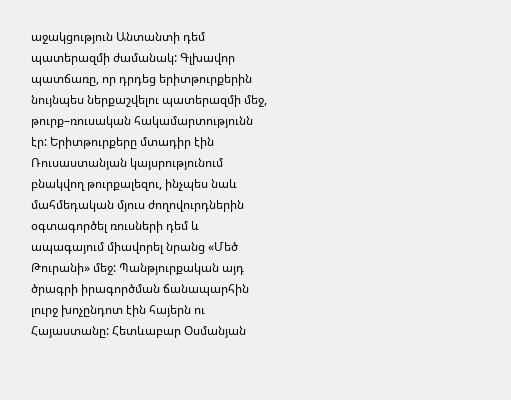աջակցություն Անտանտի դեմ պատերազմի ժամանակ: Գլխավոր պատճառը, որ դրդեց երիտթուրքերին նույնպես ներքաշվելու պատերազմի մեջ, թուրք–ռուսական հակամարտությունն էր: Երիտթուրքերը մտադիր էին Ռուսաստանյան կայսրությունում բնակվող թուրքալեզու, ինչպես նաև մահմեդական մյուս ժողովուրդներին օգտագործել ռուսների դեմ և ապագայում միավորել նրանց «Մեծ Թուրանի» մեջ: Պանթյուրքական այդ ծրագրի իրագործման ճանապարհին լուրջ խոչընդոտ էին հայերն ու Հայաստանը: Հետևաբար Օսմանյան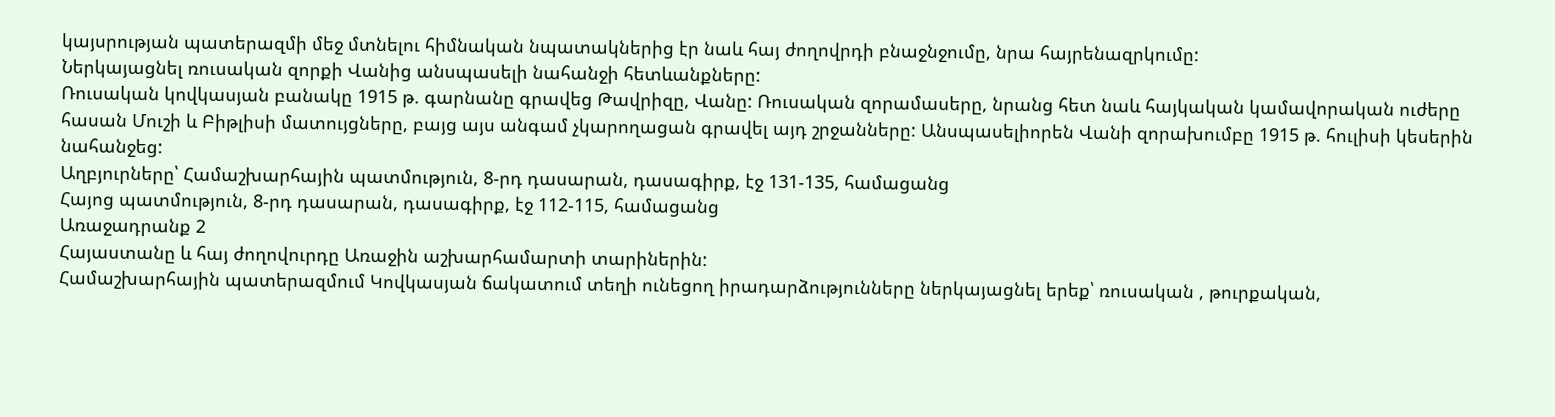կայսրության պատերազմի մեջ մտնելու հիմնական նպատակներից էր նաև հայ ժողովրդի բնաջնջումը, նրա հայրենազրկումը:
Ներկայացնել ռուսական զորքի Վանից անսպասելի նահանջի հետևանքները:
Ռուսական կովկասյան բանակը 1915 թ. գարնանը գրավեց Թավրիզը, Վանը: Ռուսական զորամասերը, նրանց հետ նաև հայկական կամավորական ուժերը հասան Մուշի և Բիթլիսի մատույցները, բայց այս անգամ չկարողացան գրավել այդ շրջանները: Անսպասելիորեն Վանի զորախումբը 1915 թ. հուլիսի կեսերին նահանջեց:
Աղբյուրները՝ Համաշխարհային պատմություն, 8-րդ դասարան, դասագիրք, էջ 131-135, համացանց
Հայոց պատմություն, 8-րդ դասարան, դասագիրք, էջ 112-115, համացանց
Առաջադրանք 2
Հայաստանը և հայ ժողովուրդը Առաջին աշխարհամարտի տարիներին:
Համաշխարհային պատերազմում Կովկասյան ճակատում տեղի ունեցող իրադարձությունները ներկայացնել երեք՝ ռուսական , թուրքական,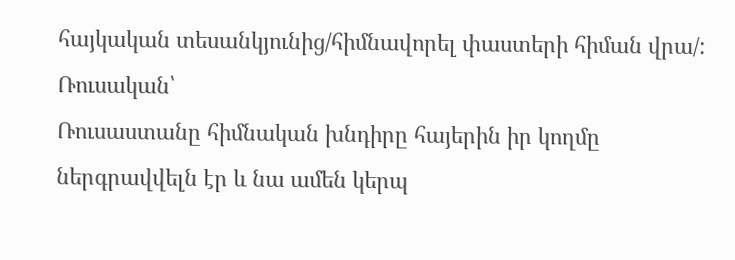հայկական տեսանկյունից/հիմնավորել փաստերի հիման վրա/:
Ռուսական՝
Ռուսաստանը հիմնական խնդիրը հայերին իր կողմը ներգրավվելն էր և նա ամեն կերպ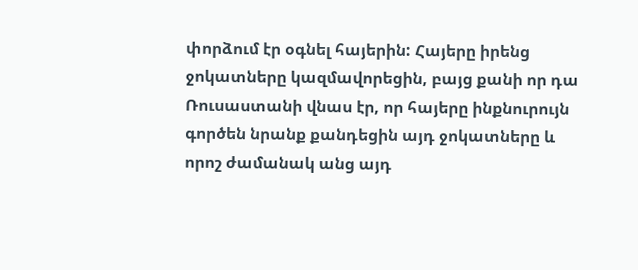փորձում էր օգնել հայերին: Հայերը իրենց ջոկատները կազմավորեցին, բայց քանի որ դա Ռուսաստանի վնաս էր, որ հայերը ինքնուրույն գործեն նրանք քանդեցին այդ ջոկատները և որոշ ժամանակ անց այդ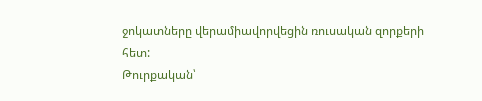ջոկատները վերամիավորվեցին ռուսական զորքերի հետ:
Թուրքական՝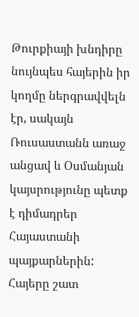Թուրքիայի խնդիրը նույնպես հայերին իր կողմը ներգրավվելն էր, սակայն Ռուսաստանն առաջ անցավ և Օսմանյան կայսրությունը պետք է դիմադրեր Հայաստանի պայքարներին: Հայերը շատ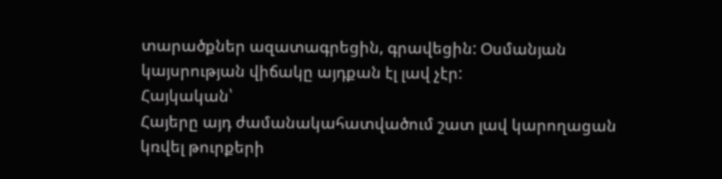տարածքներ ազատագրեցին, գրավեցին: Օսմանյան կայսրության վիճակը այդքան էլ լավ չէր:
Հայկական՝
Հայերը այդ ժամանակահատվածում շատ լավ կարողացան կռվել թուրքերի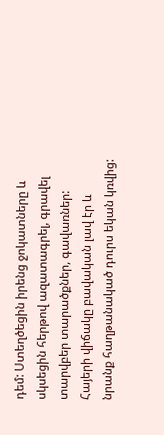դեմ: Ստեղծեցին իրենց ջոկատները և սկսեցին հերթով ազատագրել, գրավել տարվբեր տարածքներ, գավառներ: Հայերի վիճակը բավական լավ էր և նրանք հաղթանակած դուրս եկան կռվից: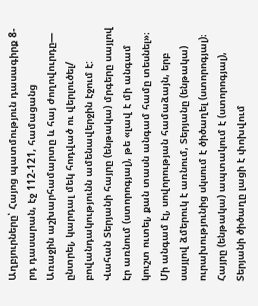Աղբյուրները՝ Հայոց պատմություն դասագիրք 8-րդ դասարան, էջ 112-121, համացանց
Առաջին աշխարհամարտը և հայ ժողովուրդը— ընտրել, կարդալ մեկ հոդված ու վերլուծել/ բովանդակությունն ամենավերջին էջում է:
Վահան Տերյանի հայրը (ենթակա) մրգերը սայլով էր առնում (ստորոգյալ), թե «լավ է մի անգամ կուշտ ուտել, քան տասն անգամ համը տեսնել»։ Մի անգամ էլ, սովորության համաձայն, երբ սայլով ձմերուկ է առնում, Տերյանը (ենթակա) ուրախությունից սկսում է ծիծաղել (ստորոգյալ)։ Հայրը (ենթակա) ապտակում է (ստորոգյալ), Տերյանի ծիծաղը լացի է փոխվում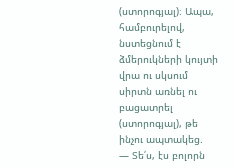(ստորոգյալ)։ Ապա, համբուրելով, նստեցնում է ձմերուկների կույտի վրա ու սկսում սիրտն առնել ու բացատրել (ստորոգյալ), թե ինչու ապտակեց.
— Տե՛ս, էս բոլորն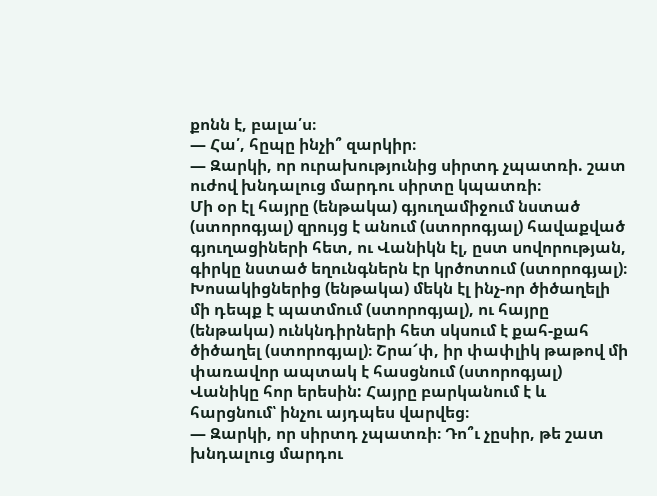քոնն է, բալա՛ս։
— Հա՛, հըպը ինչի՞ զարկիր։
— Զարկի, որ ուրախությունից սիրտդ չպատռի. շատ ուժով խնդալուց մարդու սիրտը կպատռի։
Մի օր էլ հայրը (ենթակա) գյուղամիջում նստած (ստորոգյալ) զրույց է անում (ստորոգյալ) հավաքված գյուղացիների հետ, ու Վանիկն էլ, ըստ սովորության, գիրկը նստած եղունգներն էր կրծոտում (ստորոգյալ)։ Խոսակիցներից (ենթակա) մեկն էլ ինչ-որ ծիծաղելի մի դեպք է պատմում (ստորոգյալ), ու հայրը (ենթակա) ունկնդիրների հետ սկսում է քահ-քահ ծիծաղել (ստորոգյալ)։ Շրա՜փ, իր փափլիկ թաթով մի փառավոր ապտակ է հասցնում (ստորոգյալ) Վանիկը հոր երեսին: Հայրը բարկանում է և հարցնում՝ ինչու այդպես վարվեց։
— Զարկի, որ սիրտդ չպատռի։ Դո՞ւ չըսիր, թե շատ խնդալուց մարդու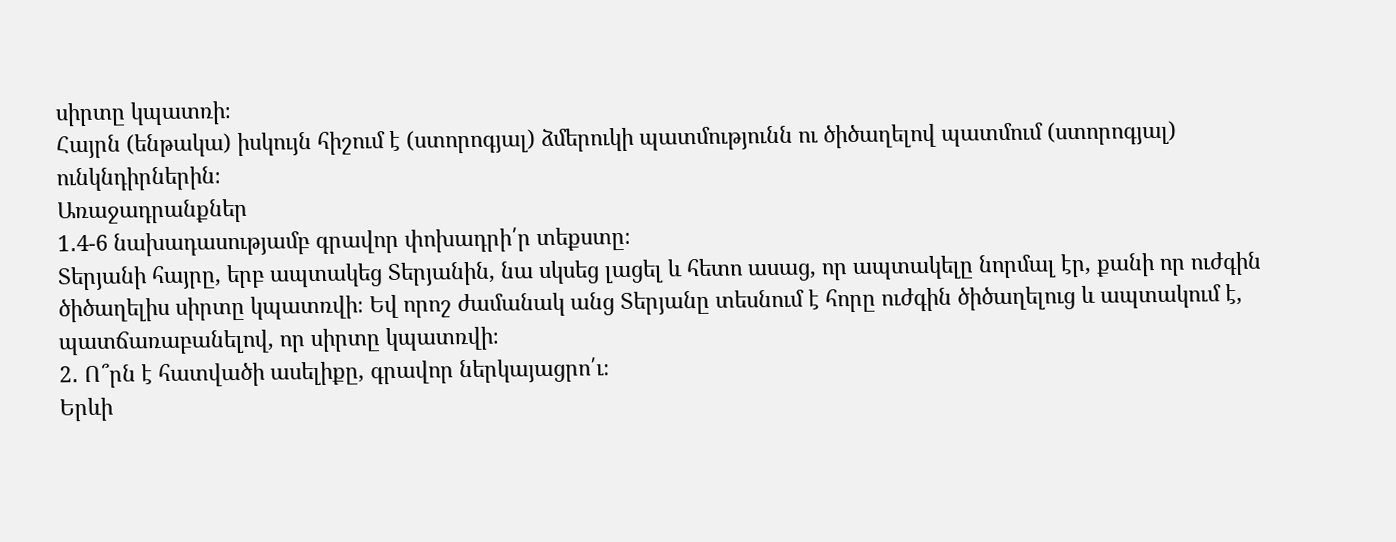սիրտը կպատռի։
Հայրն (ենթակա) իսկույն հիշում է (ստորոգյալ) ձմերուկի պատմությունն ու ծիծաղելով պատմում (ստորոգյալ) ունկնդիրներին։
Առաջադրանքներ
1․4-6 նախադասությամբ գրավոր փոխադրի՛ր տեքստը։
Տերյանի հայրը, երբ ապտակեց Տերյանին, նա սկսեց լացել և հետո ասաց, որ ապտակելը նորմալ էր, քանի որ ուժգին ծիծաղելիս սիրտը կպատռվի։ Եվ որոշ ժամանակ անց Տերյանը տեսնում է հորը ուժգին ծիծաղելուց և ապտակում է, պատճառաբանելով, որ սիրտը կպատռվի։
2․ Ո՞րն է հատվածի ասելիքը, գրավոր ներկայացրո՛ւ։
Երևի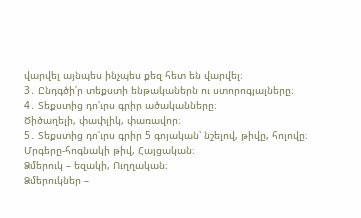վարվել այնպես ինչպես քեզ հետ են վարվել։
3․ Ընդգծի՛ր տեքստի ենթականերն ու ստորոգյալները։
4․ Տեքստից դո՛ւրս գրիր ածականները։
Ծիծաղելի, փափլիկ, փառավոր։
5․ Տեքստից դո՛ւրս գրիր 5 գոյական՝ նշելով, թիվը, հոլովը։
Մրգերը-հոգնակի թիվ, Հայցական։
Ձմերուկ – եզակի, Ուղղական։
Ձմերուկներ –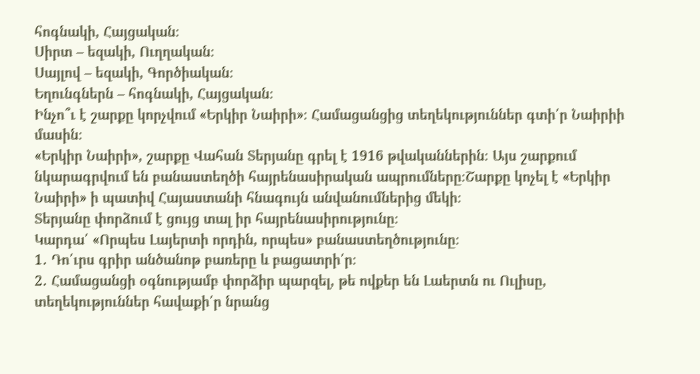հոգնակի, Հայցական։
Սիրտ – եզակի, Ուղղական։
Սայլով – եզակի, Գործիական։
Եղունգներն – հոգնակի, Հայցական։
Ինչո՞ւ է շարքը կորչվում «Երկիր Նաիրի»։ Համացանցից տեղեկություններ գտի՛ր Նաիրիի մասին։
«Երկիր Նաիրի», շարքը Վահան Տերյանը գրել է 1916 թվականներին։ Այս շարքում նկարագրվում են բանաստեղծի հայրենասիրական ապրումները։Շարքը կոչել է «Երկիր Նաիրի» ի պատիվ Հայաստանի հնագույն անվանումներից մեկի։
Տերյանը փորձում է ցույց տալ իր հայրենասիրությունը։
Կարդա՛ «Որպես Լայերտի որդին, որպես» բանաստեղծությունը։
1․ Դո՛ւրս գրիր անծանոթ բառերը և բացատրի՛ր։
2․ Համացանցի օգնությամբ փորձիր պարզել, թե ովքեր են Լաերտն ու Ուլիսը, տեղեկություններ հավաքի՛ր նրանց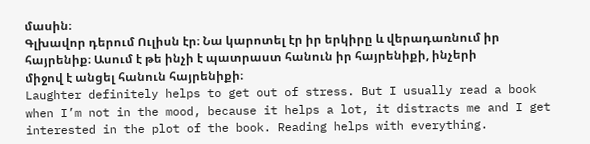մասին։
Գլխավոր դերում Ուլիսն էր։ Նա կարոտել էր իր երկիրը և վերադառնում իր հայրենիք։ Ասում է թե ինչի է պատրաստ հանուն իր հայրենիքի, ինչերի միջով է անցել հանուն հայրենիքի։
Laughter definitely helps to get out of stress. But I usually read a book when I’m not in the mood, because it helps a lot, it distracts me and I get interested in the plot of the book. Reading helps with everything.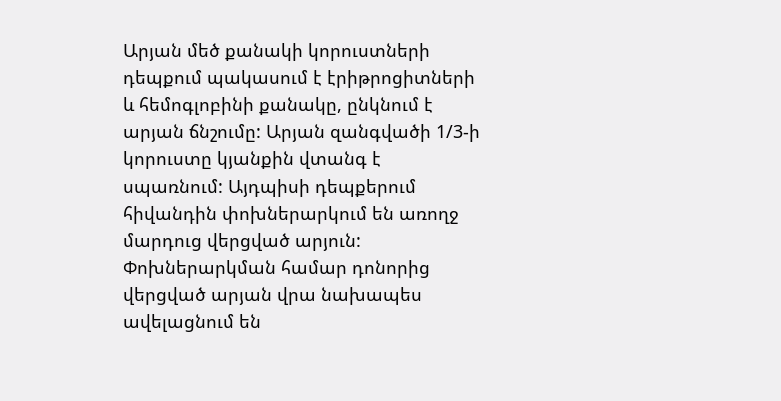Արյան մեծ քանակի կորուստների դեպքում պակասում է էրիթրոցիտների և հեմոգլոբինի քանակը, ընկնում է արյան ճնշումը: Արյան զանգվածի 1/3-ի կորուստը կյանքին վտանգ է սպառնում: Այդպիսի դեպքերում հիվանդին փոխներարկում են առողջ մարդուց վերցված արյուն: Փոխներարկման համար դոնորից վերցված արյան վրա նախապես ավելացնում են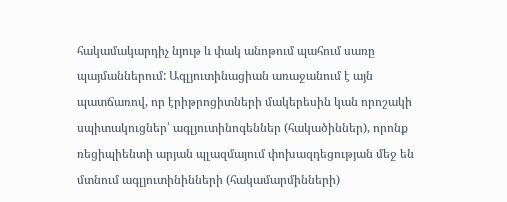հակամակարդիչ նյութ և փակ անոթում պահում սառը պայմաններում: Ագլյուտինացիան առաջանում է այն պատճառով, որ էրիթրոցիտների մակերեսին կան որոշակի սպիտակուցներ՝ ագլյուտինոգեններ (հակածիններ), որոնք ռեցիպիենտի արյան պլազմայում փոխազդեցության մեջ են մտնում ագլյուտինինների (հակամարմինների)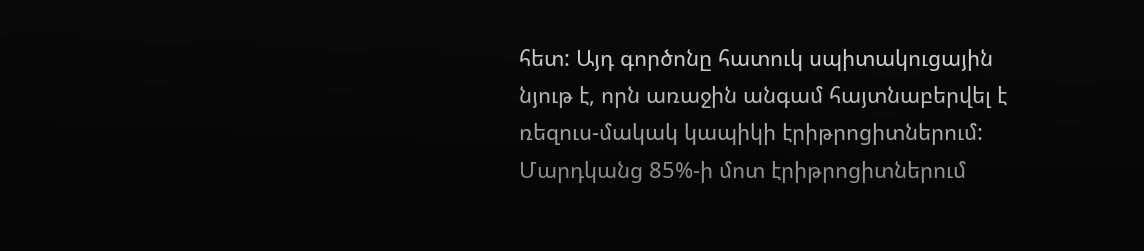հետ: Այդ գործոնը հատուկ սպիտակուցային նյութ է, որն առաջին անգամ հայտնաբերվել է ռեզուս-մակակ կապիկի էրիթրոցիտներում: Մարդկանց 85%-ի մոտ էրիթրոցիտներում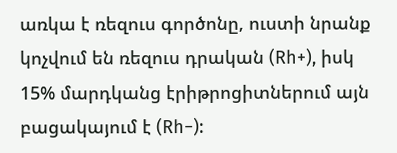առկա է ռեզուս գործոնը, ուստի նրանք կոչվում են ռեզուս դրական (Rh+), իսկ 15% մարդկանց էրիթրոցիտներում այն բացակայում է (Rh−):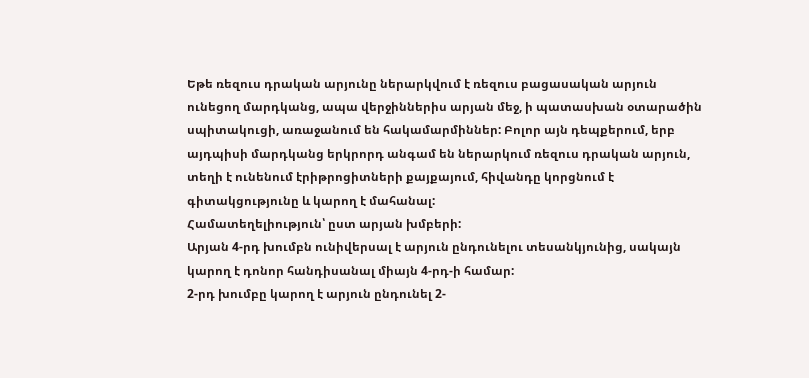Եթե ռեզուս դրական արյունը ներարկվում է ռեզուս բացասական արյուն ունեցող մարդկանց, ապա վերջիններիս արյան մեջ, ի պատասխան օտարածին սպիտակուցի, առաջանում են հակամարմիններ: Բոլոր այն դեպքերում, երբ այդպիսի մարդկանց երկրորդ անգամ են ներարկում ռեզուս դրական արյուն, տեղի է ունենում էրիթրոցիտների քայքայում, հիվանդը կորցնում է գիտակցությունը և կարող է մահանալ:
Համատեղելիություն՝ ըստ արյան խմբերի:
Արյան 4-րդ խումբն ունիվերսալ է արյուն ընդունելու տեսանկյունից, սակայն կարող է դոնոր հանդիսանալ միայն 4-րդ-ի համար:
2-րդ խումբը կարող է արյուն ընդունել 2-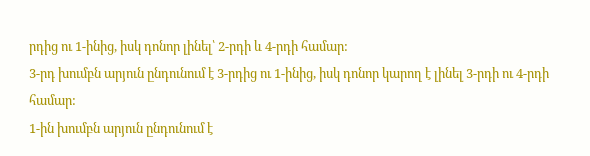րդից ու 1-ինից, իսկ դոնոր լինել՝ 2-րդի և 4-րդի համար:
3-րդ խումբն արյուն ընդունում է 3-րդից ու 1-ինից, իսկ դոնոր կարող է լինել 3-րդի ու 4-րդի համար:
1-ին խումբն արյուն ընդունում է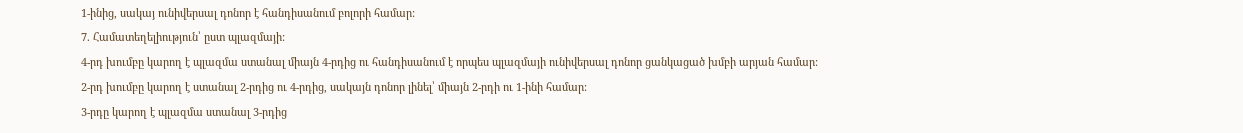1-ինից, սակայ ունիվերսալ դոնոր է հանդիսանում բոլորի համար:
7. Համատեղելիություն՝ ըստ պլազմայի:
4-րդ խումբը կարող է պլազմա ստանալ միայն 4-րդից ու հանդիսանում է որպես պլազմայի ունիվերսալ դոնոր ցանկացած խմբի արյան համար:
2-րդ խումբը կարող է ստանալ 2-րդից ու 4-րդից, սակայն դոնոր լինել՝ միայն 2-րդի ու 1-ինի համար:
3-րդը կարող է պլազմա ստանալ 3-րդից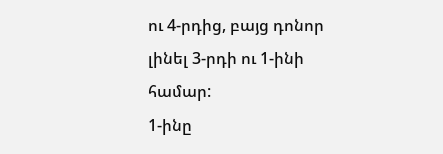ու 4-րդից, բայց դոնոր լինել 3-րդի ու 1-ինի համար:
1-ինը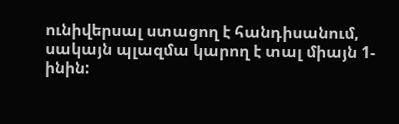ունիվերսալ ստացող է հանդիսանում, սակայն պլազմա կարող է տալ միայն 1-ինին: